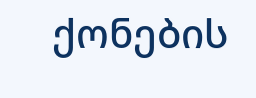ქონების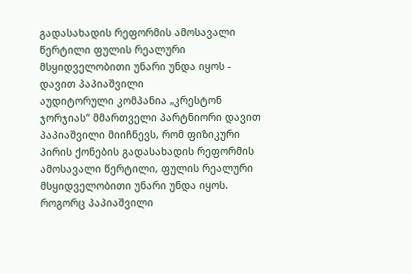გადასახადის რეფორმის ამოსავალი წერტილი ფულის რეალური მსყიდველობითი უნარი უნდა იყოს - დავით პაპიაშვილი
აუდიტორული კომპანია „კრესტონ ჯორჯიას“ მმართველი პარტნიორი დავით პაპიაშვილი მიიჩნევს, რომ ფიზიკური პირის ქონების გადასახადის რეფორმის ამოსავალი წერტილი, ფულის რეალური მსყიდველობითი უნარი უნდა იყოს. როგორც პაპიაშვილი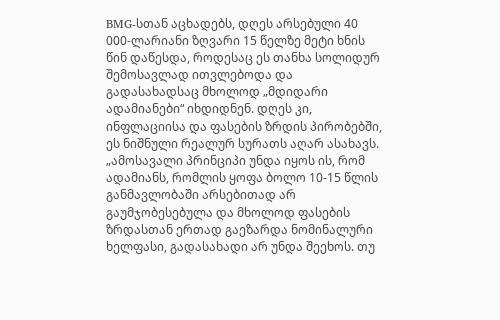BMG-სთან აცხადებს, დღეს არსებული 40 000-ლარიანი ზღვარი 15 წელზე მეტი ხნის წინ დაწესდა, როდესაც ეს თანხა სოლიდურ შემოსავლად ითვლებოდა და გადასახადსაც მხოლოდ „მდიდარი ადამიანები“ იხდიდნენ. დღეს კი, ინფლაციისა და ფასების ზრდის პირობებში, ეს ნიშნული რეალურ სურათს აღარ ასახავს.
„ამოსავალი პრინციპი უნდა იყოს ის, რომ ადამიანს, რომლის ყოფა ბოლო 10-15 წლის განმავლობაში არსებითად არ გაუმჯობესებულა და მხოლოდ ფასების ზრდასთან ერთად გაეზარდა ნომინალური ხელფასი, გადასახადი არ უნდა შეეხოს. თუ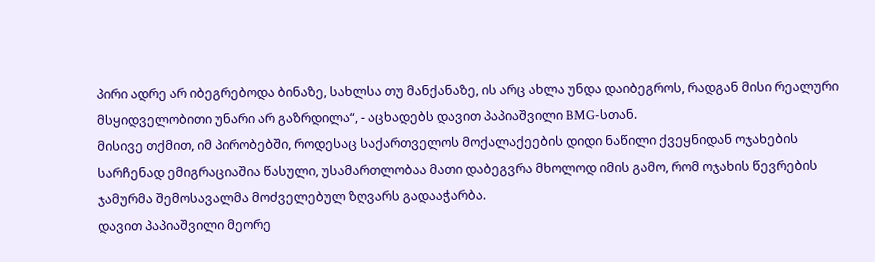პირი ადრე არ იბეგრებოდა ბინაზე, სახლსა თუ მანქანაზე, ის არც ახლა უნდა დაიბეგროს, რადგან მისი რეალური მსყიდველობითი უნარი არ გაზრდილა“, - აცხადებს დავით პაპიაშვილი BMG-სთან.
მისივე თქმით, იმ პირობებში, როდესაც საქართველოს მოქალაქეების დიდი ნაწილი ქვეყნიდან ოჯახების სარჩენად ემიგრაციაშია წასული, უსამართლობაა მათი დაბეგვრა მხოლოდ იმის გამო, რომ ოჯახის წევრების ჯამურმა შემოსავალმა მოძველებულ ზღვარს გადააჭარბა.
დავით პაპიაშვილი მეორე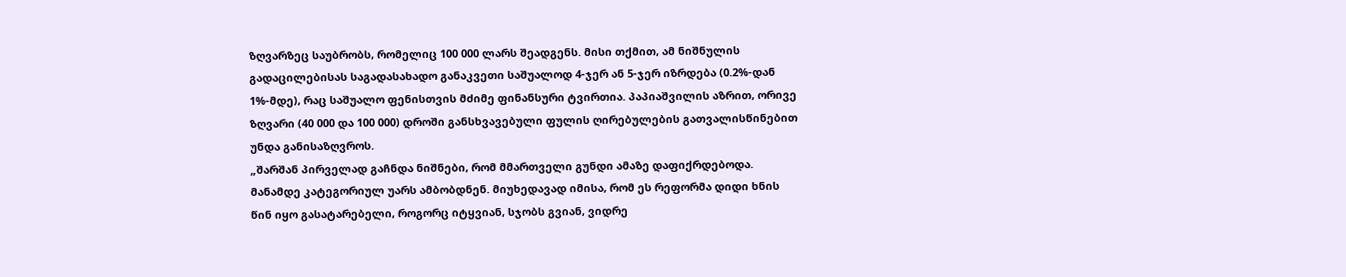ზღვარზეც საუბრობს, რომელიც 100 000 ლარს შეადგენს. მისი თქმით, ამ ნიშნულის გადაცილებისას საგადასახადო განაკვეთი საშუალოდ 4-ჯერ ან 5-ჯერ იზრდება (0.2%-დან 1%-მდე), რაც საშუალო ფენისთვის მძიმე ფინანსური ტვირთია. პაპიაშვილის აზრით, ორივე ზღვარი (40 000 და 100 000) დროში განსხვავებული ფულის ღირებულების გათვალისწინებით უნდა განისაზღვროს.
„შარშან პირველად გაჩნდა ნიშნები, რომ მმართველი გუნდი ამაზე დაფიქრდებოდა. მანამდე კატეგორიულ უარს ამბობდნენ. მიუხედავად იმისა, რომ ეს რეფორმა დიდი ხნის წინ იყო გასატარებელი, როგორც იტყვიან, სჯობს გვიან, ვიდრე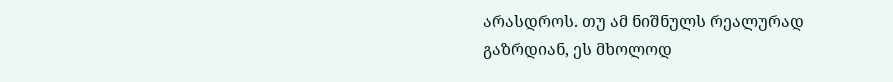არასდროს. თუ ამ ნიშნულს რეალურად გაზრდიან, ეს მხოლოდ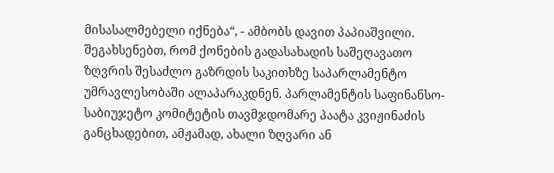მისასალმებელი იქნება“, - ამბობს დავით პაპიაშვილი.
შეგახსენებთ, რომ ქონების გადასახადის საშეღავათო ზღვრის შესაძლო გაზრდის საკითხზე საპარლამენტო უმრავლესობაში ალაპარაკდნენ. პარლამენტის საფინანსო-საბიუჯეტო კომიტეტის თავმჯდომარე პაატა კვიჟინაძის განცხადებით, ამჟამად, ახალი ზღვარი ან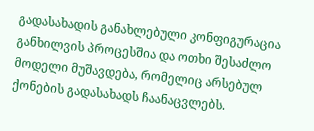გადასახადის განახლებული კონფიგურაცია განხილვის პროცესშია და ოთხი შესაძლო მოდელი მუშავდება, რომელიც არსებულ ქონების გადასახადს ჩაანაცვლებს.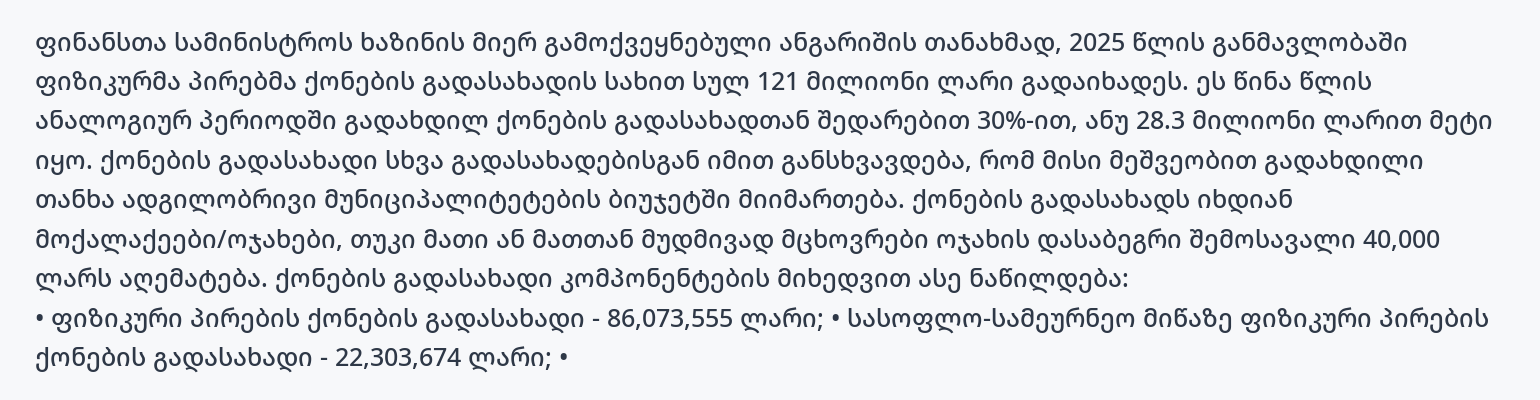ფინანსთა სამინისტროს ხაზინის მიერ გამოქვეყნებული ანგარიშის თანახმად, 2025 წლის განმავლობაში ფიზიკურმა პირებმა ქონების გადასახადის სახით სულ 121 მილიონი ლარი გადაიხადეს. ეს წინა წლის ანალოგიურ პერიოდში გადახდილ ქონების გადასახადთან შედარებით 30%-ით, ანუ 28.3 მილიონი ლარით მეტი იყო. ქონების გადასახადი სხვა გადასახადებისგან იმით განსხვავდება, რომ მისი მეშვეობით გადახდილი თანხა ადგილობრივი მუნიციპალიტეტების ბიუჯეტში მიიმართება. ქონების გადასახადს იხდიან მოქალაქეები/ოჯახები, თუკი მათი ან მათთან მუდმივად მცხოვრები ოჯახის დასაბეგრი შემოსავალი 40,000 ლარს აღემატება. ქონების გადასახადი კომპონენტების მიხედვით ასე ნაწილდება:
• ფიზიკური პირების ქონების გადასახადი - 86,073,555 ლარი; • სასოფლო-სამეურნეო მიწაზე ფიზიკური პირების ქონების გადასახადი - 22,303,674 ლარი; •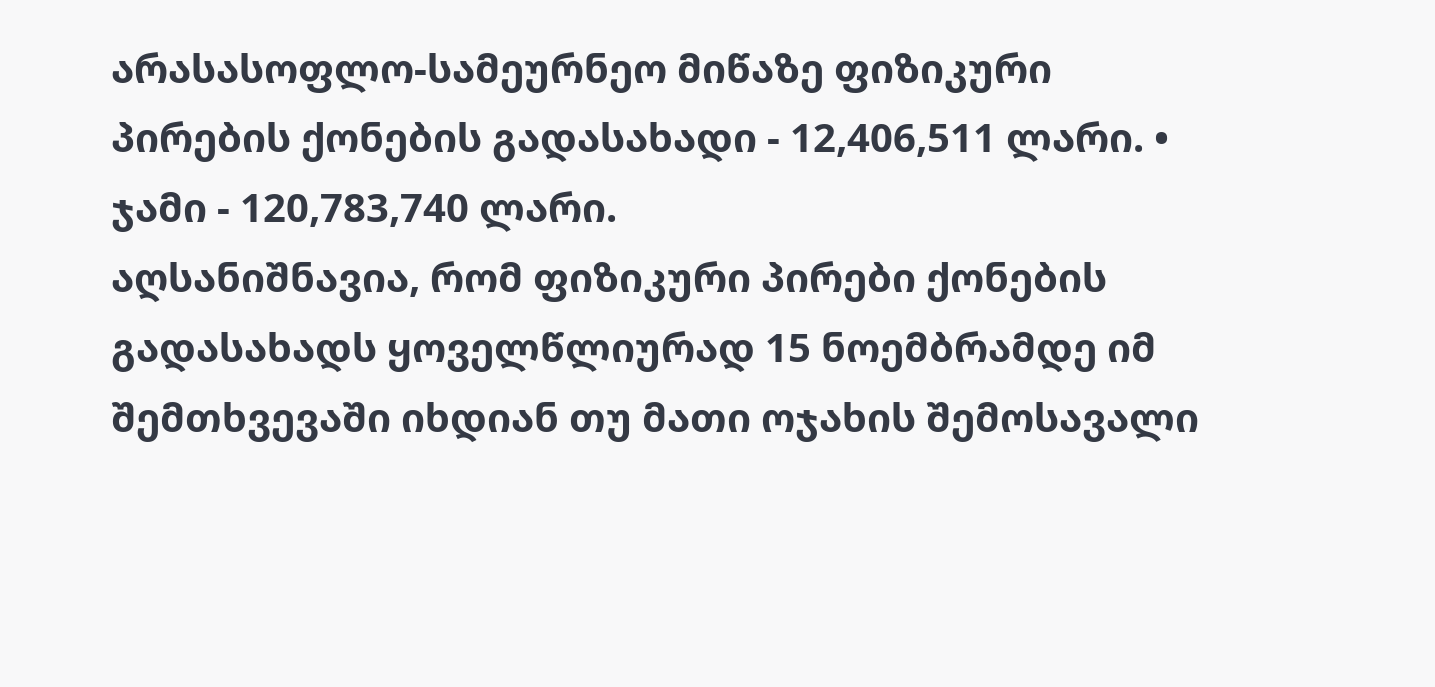არასასოფლო-სამეურნეო მიწაზე ფიზიკური პირების ქონების გადასახადი - 12,406,511 ლარი. • ჯამი - 120,783,740 ლარი.
აღსანიშნავია, რომ ფიზიკური პირები ქონების გადასახადს ყოველწლიურად 15 ნოემბრამდე იმ შემთხვევაში იხდიან თუ მათი ოჯახის შემოსავალი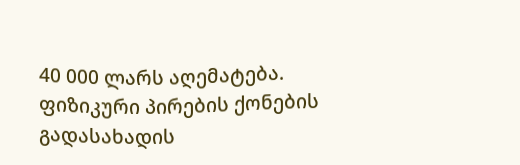40 000 ლარს აღემატება.
ფიზიკური პირების ქონების გადასახადის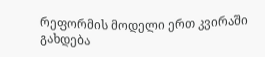რეფორმის მოდელი ერთ კვირაში გახდება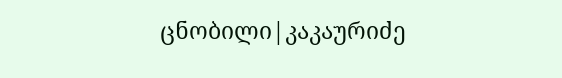ცნობილი|კაკაურიძე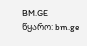BM.GE
წყარო: bm.ge